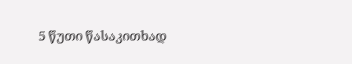5 წუთი წასაკითხად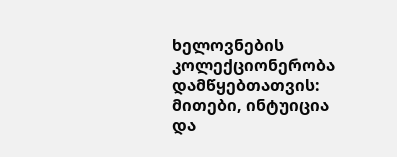ხელოვნების კოლექციონერობა დამწყებთათვის: მითები, ინტუიცია და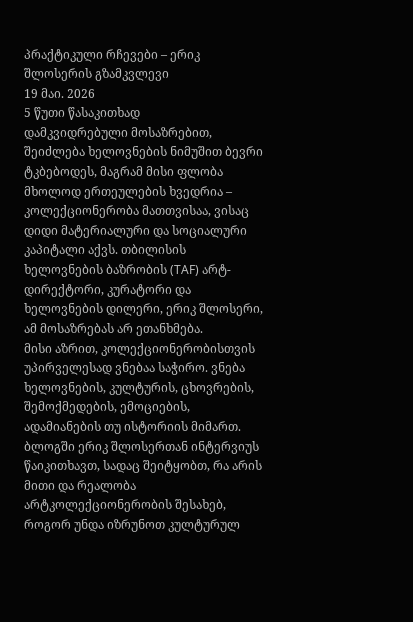პრაქტიკული რჩევები – ერიკ შლოსერის გზამკვლევი
19 მაი. 2026
5 წუთი წასაკითხად
დამკვიდრებული მოსაზრებით, შეიძლება ხელოვნების ნიმუშით ბევრი ტკბებოდეს, მაგრამ მისი ფლობა მხოლოდ ერთეულების ხვედრია – კოლექციონერობა მათთვისაა, ვისაც დიდი მატერიალური და სოციალური კაპიტალი აქვს. თბილისის ხელოვნების ბაზრობის (TAF) არტ-დირექტორი, კურატორი და ხელოვნების დილერი, ერიკ შლოსერი, ამ მოსაზრებას არ ეთანხმება.
მისი აზრით, კოლექციონერობისთვის უპირველესად ვნებაა საჭირო. ვნება ხელოვნების, კულტურის, ცხოვრების, შემოქმედების, ემოციების, ადამიანების თუ ისტორიის მიმართ.
ბლოგში ერიკ შლოსერთან ინტერვიუს წაიკითხავთ, სადაც შეიტყობთ, რა არის მითი და რეალობა არტკოლექციონერობის შესახებ, როგორ უნდა იზრუნოთ კულტურულ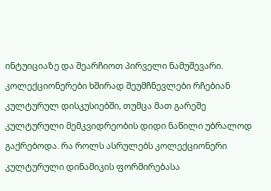ინტუიციაზე და შეარჩიოთ პირველი ნამუშევარი.
კოლექციონერები ხშირად შეუმჩნევლები რჩებიან კულტურულ დისკუსიებში, თუმცა მათ გარეშე კულტურული მემკვიდრეობის დიდი ნაწილი უბრალოდ გაქრებოდა. რა როლს ასრულებს კოლექციონერი კულტურული დინამიკის ფორმირებასა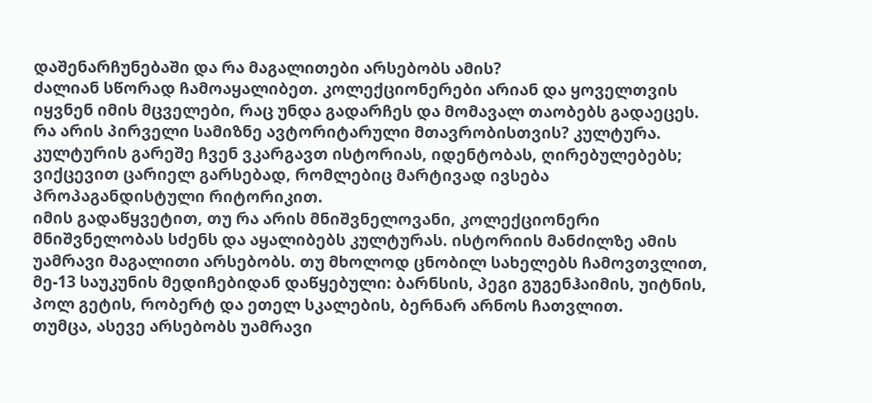დაშენარჩუნებაში და რა მაგალითები არსებობს ამის?
ძალიან სწორად ჩამოაყალიბეთ. კოლექციონერები არიან და ყოველთვის იყვნენ იმის მცველები, რაც უნდა გადარჩეს და მომავალ თაობებს გადაეცეს.
რა არის პირველი სამიზნე ავტორიტარული მთავრობისთვის? კულტურა. კულტურის გარეშე ჩვენ ვკარგავთ ისტორიას, იდენტობას, ღირებულებებს; ვიქცევით ცარიელ გარსებად, რომლებიც მარტივად ივსება პროპაგანდისტული რიტორიკით.
იმის გადაწყვეტით, თუ რა არის მნიშვნელოვანი, კოლექციონერი მნიშვნელობას სძენს და აყალიბებს კულტურას. ისტორიის მანძილზე ამის უამრავი მაგალითი არსებობს. თუ მხოლოდ ცნობილ სახელებს ჩამოვთვლით, მე-13 საუკუნის მედიჩებიდან დაწყებული: ბარნსის, პეგი გუგენჰაიმის, უიტნის, პოლ გეტის, რობერტ და ეთელ სკალების, ბერნარ არნოს ჩათვლით.
თუმცა, ასევე არსებობს უამრავი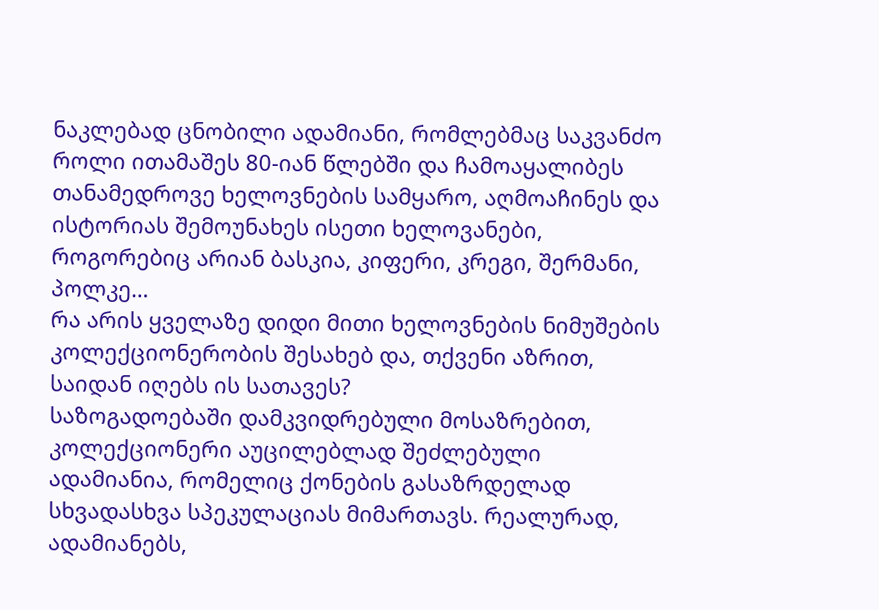ნაკლებად ცნობილი ადამიანი, რომლებმაც საკვანძო როლი ითამაშეს 80-იან წლებში და ჩამოაყალიბეს თანამედროვე ხელოვნების სამყარო, აღმოაჩინეს და ისტორიას შემოუნახეს ისეთი ხელოვანები, როგორებიც არიან ბასკია, კიფერი, კრეგი, შერმანი, პოლკე…
რა არის ყველაზე დიდი მითი ხელოვნების ნიმუშების კოლექციონერობის შესახებ და, თქვენი აზრით, საიდან იღებს ის სათავეს?
საზოგადოებაში დამკვიდრებული მოსაზრებით, კოლექციონერი აუცილებლად შეძლებული ადამიანია, რომელიც ქონების გასაზრდელად სხვადასხვა სპეკულაციას მიმართავს. რეალურად, ადამიანებს,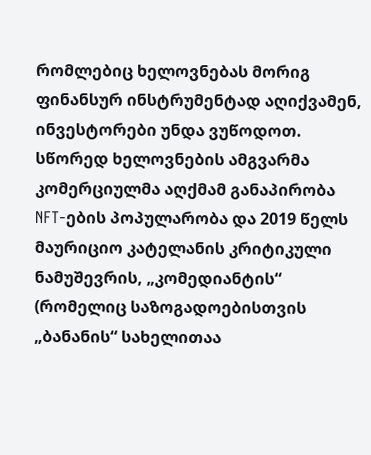რომლებიც ხელოვნებას მორიგ ფინანსურ ინსტრუმენტად აღიქვამენ, ინვესტორები უნდა ვუწოდოთ. სწორედ ხელოვნების ამგვარმა კომერციულმა აღქმამ განაპირობა NFT-ების პოპულარობა და 2019 წელს მაურიციო კატელანის კრიტიკული ნამუშევრის, „კომედიანტის“ (რომელიც საზოგადოებისთვის „ბანანის“ სახელითაა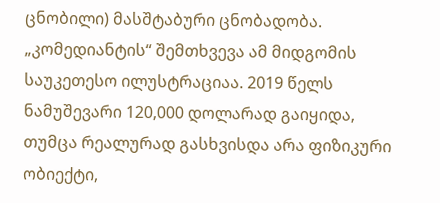ცნობილი) მასშტაბური ცნობადობა.
„კომედიანტის“ შემთხვევა ამ მიდგომის საუკეთესო ილუსტრაციაა. 2019 წელს ნამუშევარი 120,000 დოლარად გაიყიდა, თუმცა რეალურად გასხვისდა არა ფიზიკური ობიექტი,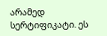არამედ სერტიფიკატი. ეს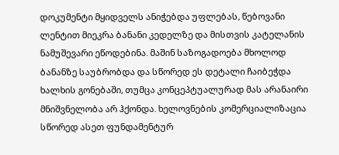დოკუმენტი მყიდველს ანიჭებდა უფლებას, წებოვანი ლენტით მიეკრა ბანანი კედელზე და მისთვის კატელანის ნამუშევარი ეწოდებინა. მაშინ საზოგადოება მხოლოდ ბანანზე საუბრობდა და სწორედ ეს დეტალი ჩაიბეჭდა ხალხის გონებაში, თუმცა კონცეპტუალურად მას არანაირი მნიშვნელობა არ ჰქონდა. ხელოვნების კომერციალიზაცია სწორედ ასეთ ფუნდამენტურ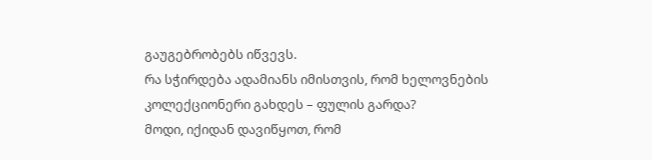გაუგებრობებს იწვევს.
რა სჭირდება ადამიანს იმისთვის, რომ ხელოვნების კოლექციონერი გახდეს – ფულის გარდა?
მოდი, იქიდან დავიწყოთ, რომ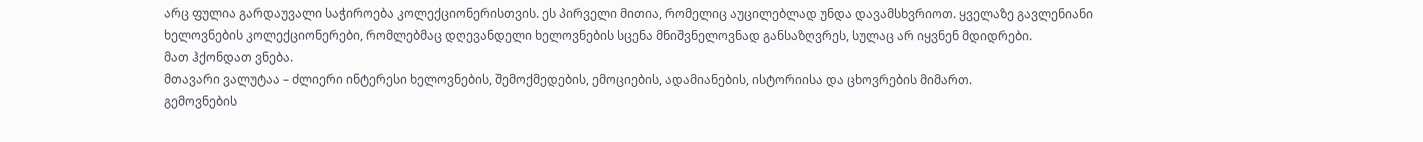არც ფულია გარდაუვალი საჭიროება კოლექციონერისთვის. ეს პირველი მითია, რომელიც აუცილებლად უნდა დავამსხვრიოთ. ყველაზე გავლენიანი ხელოვნების კოლექციონერები, რომლებმაც დღევანდელი ხელოვნების სცენა მნიშვნელოვნად განსაზღვრეს, სულაც არ იყვნენ მდიდრები.
მათ ჰქონდათ ვნება.
მთავარი ვალუტაა – ძლიერი ინტერესი ხელოვნების, შემოქმედების, ემოციების, ადამიანების, ისტორიისა და ცხოვრების მიმართ.
გემოვნების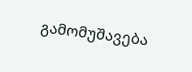გამომუშავება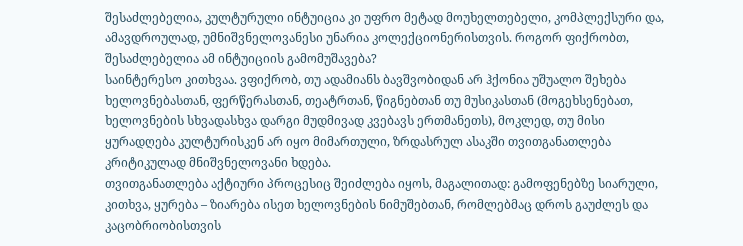შესაძლებელია, კულტურული ინტუიცია კი უფრო მეტად მოუხელთებელი, კომპლექსური და, ამავდროულად, უმნიშვნელოვანესი უნარია კოლექციონერისთვის. როგორ ფიქრობთ, შესაძლებელია ამ ინტუიციის გამომუშავება?
საინტერესო კითხვაა. ვფიქრობ, თუ ადამიანს ბავშვობიდან არ ჰქონია უშუალო შეხება ხელოვნებასთან, ფერწერასთან, თეატრთან, წიგნებთან თუ მუსიკასთან (მოგეხსენებათ, ხელოვნების სხვადასხვა დარგი მუდმივად კვებავს ერთმანეთს), მოკლედ, თუ მისი ყურადღება კულტურისკენ არ იყო მიმართული, ზრდასრულ ასაკში თვითგანათლება კრიტიკულად მნიშვნელოვანი ხდება.
თვითგანათლება აქტიური პროცესიც შეიძლება იყოს, მაგალითად: გამოფენებზე სიარული, კითხვა, ყურება – ზიარება ისეთ ხელოვნების ნიმუშებთან, რომლებმაც დროს გაუძლეს და კაცობრიობისთვის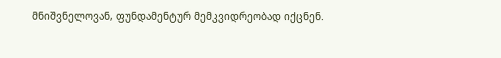მნიშვნელოვან, ფუნდამენტურ მემკვიდრეობად იქცნენ.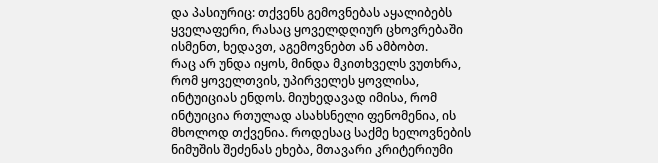და პასიურიც: თქვენს გემოვნებას აყალიბებს ყველაფერი, რასაც ყოველდღიურ ცხოვრებაში ისმენთ, ხედავთ, აგემოვნებთ ან ამბობთ.
რაც არ უნდა იყოს, მინდა მკითხველს ვუთხრა, რომ ყოველთვის, უპირველეს ყოვლისა, ინტუიციას ენდოს. მიუხედავად იმისა, რომ ინტუიცია რთულად ასახსნელი ფენომენია, ის მხოლოდ თქვენია. როდესაც საქმე ხელოვნების ნიმუშის შეძენას ეხება, მთავარი კრიტერიუმი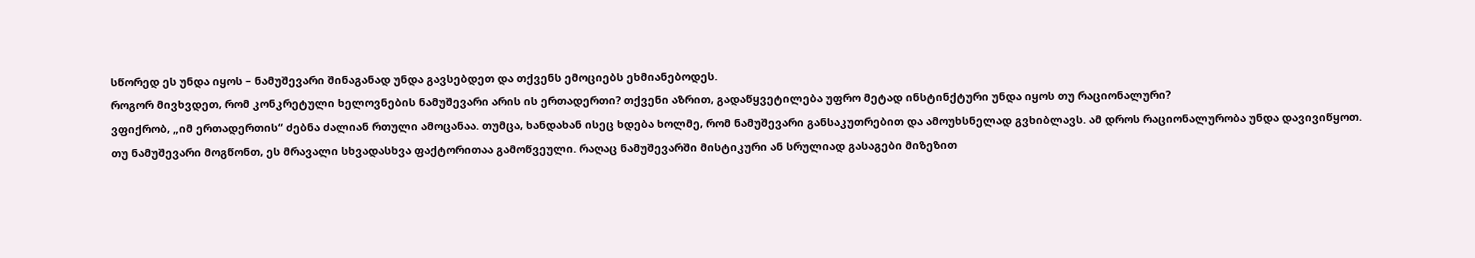სწორედ ეს უნდა იყოს – ნამუშევარი შინაგანად უნდა გავსებდეთ და თქვენს ემოციებს ეხმიანებოდეს.
როგორ მივხვდეთ, რომ კონკრეტული ხელოვნების ნამუშევარი არის ის ერთადერთი? თქვენი აზრით, გადაწყვეტილება უფრო მეტად ინსტინქტური უნდა იყოს თუ რაციონალური?
ვფიქრობ, „იმ ერთადერთის“ ძებნა ძალიან რთული ამოცანაა. თუმცა, ხანდახან ისეც ხდება ხოლმე, რომ ნამუშევარი განსაკუთრებით და ამოუხსნელად გვხიბლავს. ამ დროს რაციონალურობა უნდა დავივიწყოთ. თუ ნამუშევარი მოგწონთ, ეს მრავალი სხვადასხვა ფაქტორითაა გამოწვეული. რაღაც ნამუშევარში მისტიკური ან სრულიად გასაგები მიზეზით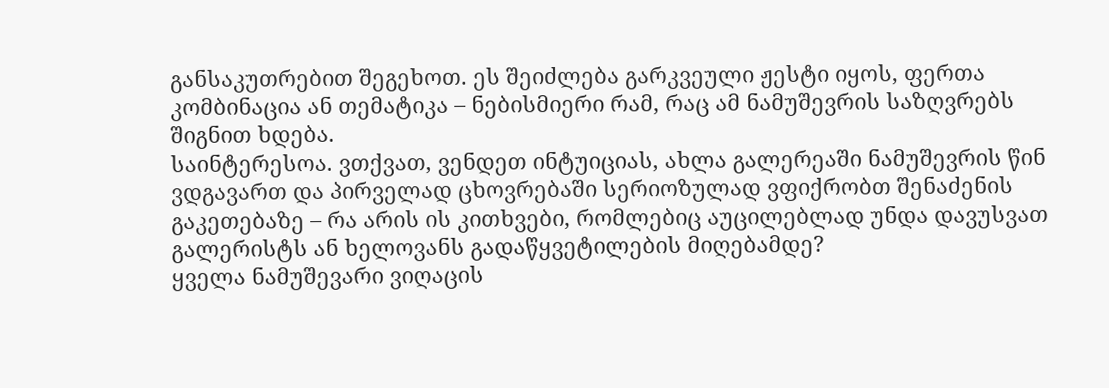განსაკუთრებით შეგეხოთ. ეს შეიძლება გარკვეული ჟესტი იყოს, ფერთა კომბინაცია ან თემატიკა – ნებისმიერი რამ, რაც ამ ნამუშევრის საზღვრებს შიგნით ხდება.
საინტერესოა. ვთქვათ, ვენდეთ ინტუიციას, ახლა გალერეაში ნამუშევრის წინ ვდგავართ და პირველად ცხოვრებაში სერიოზულად ვფიქრობთ შენაძენის გაკეთებაზე – რა არის ის კითხვები, რომლებიც აუცილებლად უნდა დავუსვათ გალერისტს ან ხელოვანს გადაწყვეტილების მიღებამდე?
ყველა ნამუშევარი ვიღაცის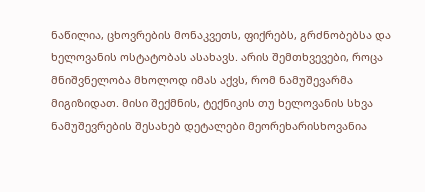ნაწილია, ცხოვრების მონაკვეთს, ფიქრებს, გრძნობებსა და ხელოვანის ოსტატობას ასახავს. არის შემთხვევები, როცა მნიშვნელობა მხოლოდ იმას აქვს, რომ ნამუშევარმა მიგიზიდათ. მისი შექმნის, ტექნიკის თუ ხელოვანის სხვა ნამუშევრების შესახებ დეტალები მეორეხარისხოვანია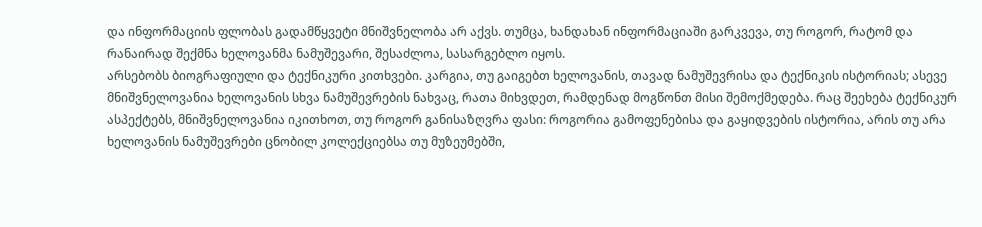და ინფორმაციის ფლობას გადამწყვეტი მნიშვნელობა არ აქვს. თუმცა, ხანდახან ინფორმაციაში გარკვევა, თუ როგორ, რატომ და რანაირად შექმნა ხელოვანმა ნამუშევარი, შესაძლოა, სასარგებლო იყოს.
არსებობს ბიოგრაფიული და ტექნიკური კითხვები. კარგია, თუ გაიგებთ ხელოვანის, თავად ნამუშევრისა და ტექნიკის ისტორიას; ასევე მნიშვნელოვანია ხელოვანის სხვა ნამუშევრების ნახვაც, რათა მიხვდეთ, რამდენად მოგწონთ მისი შემოქმედება. რაც შეეხება ტექნიკურ ასპექტებს, მნიშვნელოვანია იკითხოთ, თუ როგორ განისაზღვრა ფასი: როგორია გამოფენებისა და გაყიდვების ისტორია, არის თუ არა ხელოვანის ნამუშევრები ცნობილ კოლექციებსა თუ მუზეუმებში,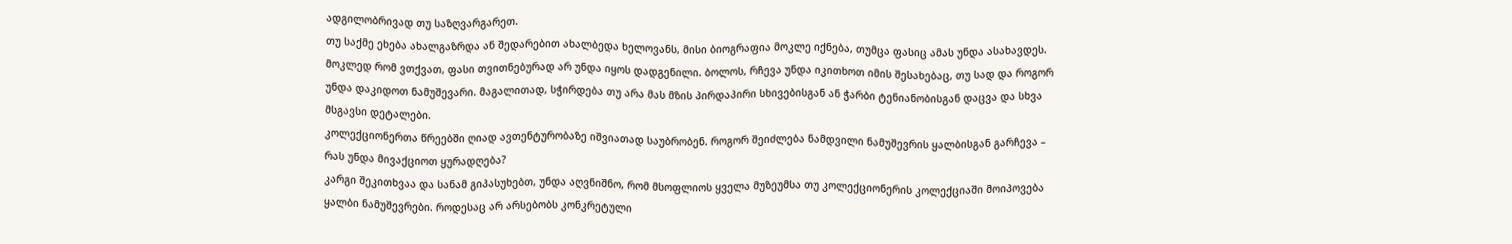ადგილობრივად თუ საზღვარგარეთ.
თუ საქმე ეხება ახალგაზრდა ან შედარებით ახალბედა ხელოვანს, მისი ბიოგრაფია მოკლე იქნება, თუმცა ფასიც ამას უნდა ასახავდეს. მოკლედ რომ ვთქვათ, ფასი თვითნებურად არ უნდა იყოს დადგენილი. ბოლოს, რჩევა უნდა იკითხოთ იმის შესახებაც, თუ სად და როგორ უნდა დაკიდოთ ნამუშევარი. მაგალითად, სჭირდება თუ არა მას მზის პირდაპირი სხივებისგან ან ჭარბი ტენიანობისგან დაცვა და სხვა მსგავსი დეტალები.
კოლექციონერთა წრეებში ღიად ავთენტურობაზე იშვიათად საუბრობენ. როგორ შეიძლება ნამდვილი ნამუშევრის ყალბისგან გარჩევა – რას უნდა მივაქციოთ ყურადღება?
კარგი შეკითხვაა და სანამ გიპასუხებთ, უნდა აღვნიშნო, რომ მსოფლიოს ყველა მუზეუმსა თუ კოლექციონერის კოლექციაში მოიპოვება ყალბი ნამუშევრები. როდესაც არ არსებობს კონკრეტული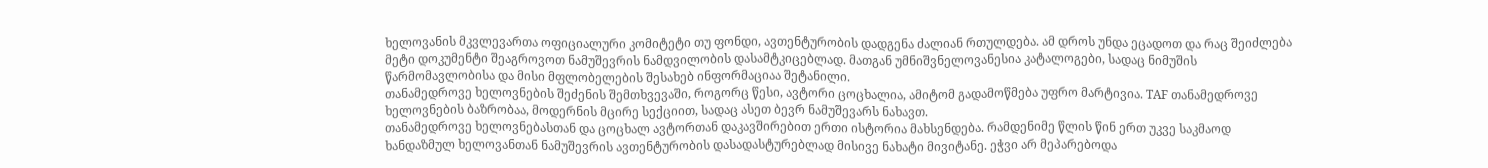ხელოვანის მკვლევართა ოფიციალური კომიტეტი თუ ფონდი, ავთენტურობის დადგენა ძალიან რთულდება. ამ დროს უნდა ეცადოთ და რაც შეიძლება მეტი დოკუმენტი შეაგროვოთ ნამუშევრის ნამდვილობის დასამტკიცებლად. მათგან უმნიშვნელოვანესია კატალოგები, სადაც ნიმუშის წარმომავლობისა და მისი მფლობელების შესახებ ინფორმაციაა შეტანილი.
თანამედროვე ხელოვნების შეძენის შემთხვევაში, როგორც წესი, ავტორი ცოცხალია, ამიტომ გადამოწმება უფრო მარტივია. TAF თანამედროვე ხელოვნების ბაზრობაა, მოდერნის მცირე სექციით, სადაც ასეთ ბევრ ნამუშევარს ნახავთ.
თანამედროვე ხელოვნებასთან და ცოცხალ ავტორთან დაკავშირებით ერთი ისტორია მახსენდება. რამდენიმე წლის წინ ერთ უკვე საკმაოდ ხანდაზმულ ხელოვანთან ნამუშევრის ავთენტურობის დასადასტურებლად მისივე ნახატი მივიტანე. ეჭვი არ მეპარებოდა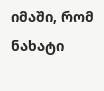იმაში, რომ ნახატი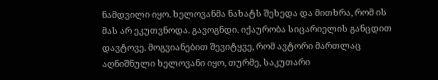ნამდვილი იყო. ხელოვანმა ნახატს შეხედა და მითხრა, რომ ის მას არ ეკუთვნოდა. გავოგნდი. იქაურობა სიცარიელის განცდით დავტოვე. მოგვიანებით შევიტყვე, რომ ავტორი მართლაც აღნიშნული ხელოვანი იყო, თურმე, საკუთარი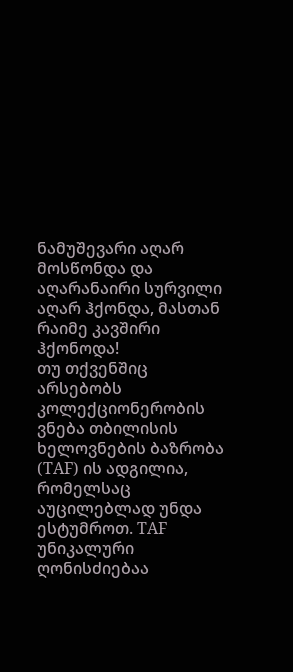ნამუშევარი აღარ მოსწონდა და აღარანაირი სურვილი აღარ ჰქონდა, მასთან რაიმე კავშირი ჰქონოდა!
თუ თქვენშიც არსებობს კოლექციონერობის ვნება თბილისის ხელოვნების ბაზრობა (TAF) ის ადგილია, რომელსაც აუცილებლად უნდა ესტუმროთ. TAF უნიკალური ღონისძიებაა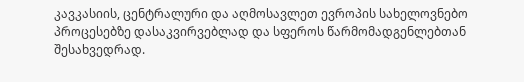კავკასიის, ცენტრალური და აღმოსავლეთ ევროპის სახელოვნებო პროცესებზე დასაკვირვებლად და სფეროს წარმომადგენლებთან შესახვედრად.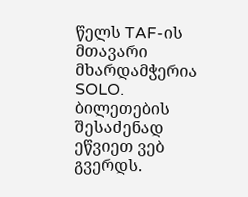წელს TAF-ის მთავარი მხარდამჭერია SOLO. ბილეთების შესაძენად ეწვიეთ ვებ გვერდს.